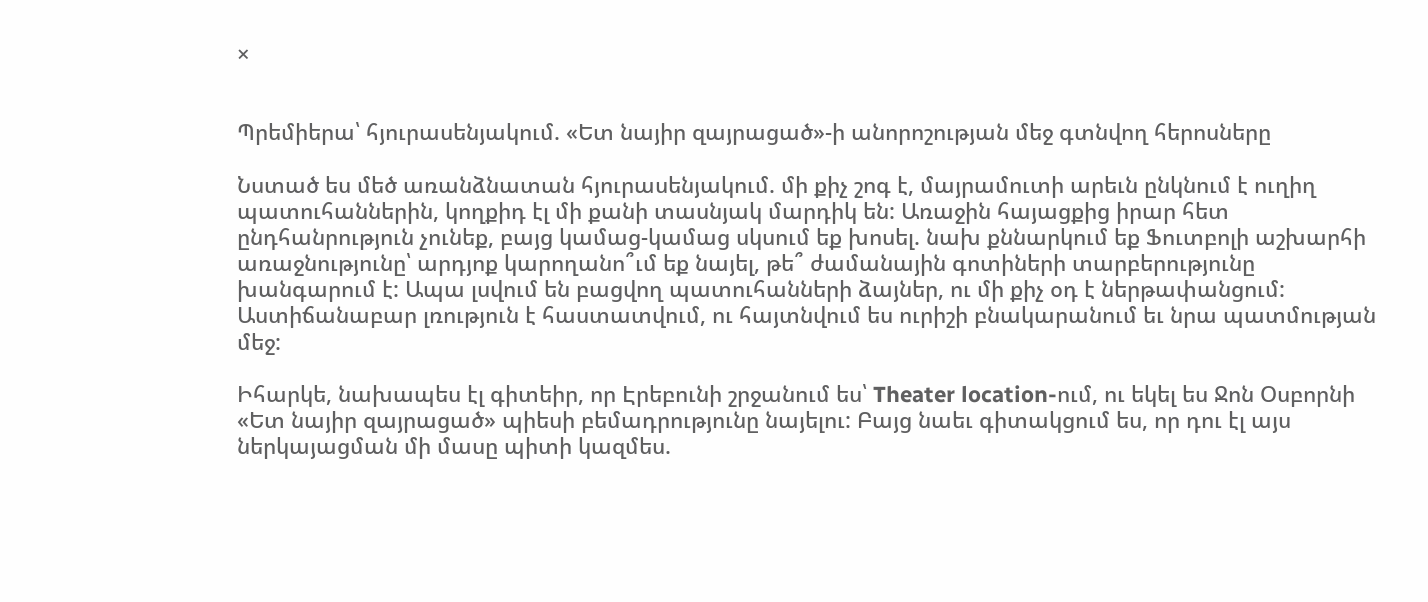×


Պրեմիերա՝ հյուրասենյակում. «Ետ նայիր զայրացած»-ի անորոշության մեջ գտնվող հերոսները

Նստած ես մեծ առանձնատան հյուրասենյակում. մի քիչ շոգ է, մայրամուտի արեւն ընկնում է ուղիղ պատուհաններին, կողքիդ էլ մի քանի տասնյակ մարդիկ են: Առաջին հայացքից իրար հետ ընդհանրություն չունեք, բայց կամաց-կամաց սկսում եք խոսել. նախ քննարկում եք Ֆուտբոլի աշխարհի առաջնությունը՝ արդյոք կարողանո՞ւմ եք նայել, թե՞ ժամանային գոտիների տարբերությունը խանգարում է: Ապա լսվում են բացվող պատուհանների ձայներ, ու մի քիչ օդ է ներթափանցում: Աստիճանաբար լռություն է հաստատվում, ու հայտնվում ես ուրիշի բնակարանում եւ նրա պատմության մեջ:

Իհարկե, նախապես էլ գիտեիր, որ Էրեբունի շրջանում ես՝ Theater location-ում, ու եկել ես Ջոն Օսբորնի «Ետ նայիր զայրացած» պիեսի բեմադրությունը նայելու: Բայց նաեւ գիտակցում ես, որ դու էլ այս ներկայացման մի մասը պիտի կազմես.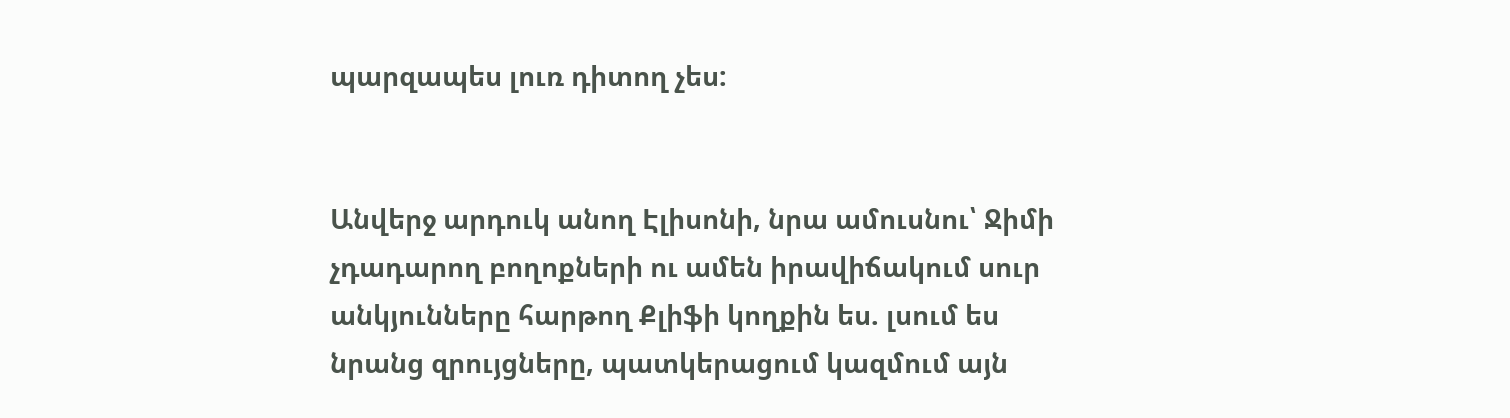պարզապես լուռ դիտող չես:


Անվերջ արդուկ անող Էլիսոնի, նրա ամուսնու՝ Ջիմի չդադարող բողոքների ու ամեն իրավիճակում սուր անկյունները հարթող Քլիֆի կողքին ես. լսում ես նրանց զրույցները, պատկերացում կազմում այն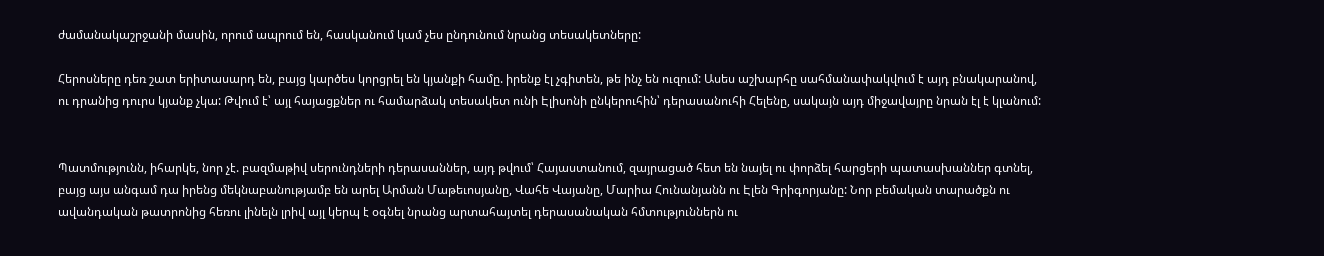ժամանակաշրջանի մասին, որում ապրում են, հասկանում կամ չես ընդունում նրանց տեսակետները:

Հերոսները դեռ շատ երիտասարդ են, բայց կարծես կորցրել են կյանքի համը. իրենք էլ չգիտեն, թե ինչ են ուզում: Ասես աշխարհը սահմանափակվում է այդ բնակարանով, ու դրանից դուրս կյանք չկա: Թվում է՝ այլ հայացքներ ու համարձակ տեսակետ ունի Էլիսոնի ընկերուհին՝ դերասանուհի Հելենը, սակայն այդ միջավայրը նրան էլ է կլանում:


Պատմությունն, իհարկե, նոր չէ. բազմաթիվ սերունդների դերասաններ, այդ թվում՝ Հայաստանում, զայրացած հետ են նայել ու փորձել հարցերի պատասխաններ գտնել, բայց այս անգամ դա իրենց մեկնաբանությամբ են արել Արման Մաթեւոսյանը, Վահե Վայանը, Մարիա Հունանյանն ու Էլեն Գրիգորյանը: Նոր բեմական տարածքն ու ավանդական թատրոնից հեռու լինելն լրիվ այլ կերպ է օգնել նրանց արտահայտել դերասանական հմտություններն ու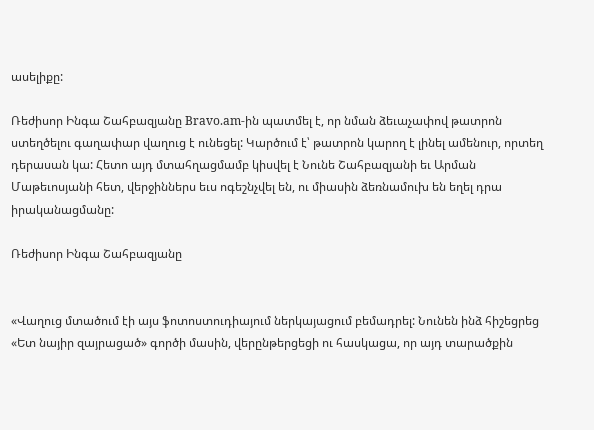ասելիքը:

Ռեժիսոր Ինգա Շահբազյանը Bravo.am-ին պատմել է, որ նման ձեւաչափով թատրոն ստեղծելու գաղափար վաղուց է ունեցել: Կարծում է՝ թատրոն կարող է լինել ամենուր, որտեղ դերասան կա: Հետո այդ մտահղացմամբ կիսվել է Նունե Շահբազյանի եւ Արման Մաթեւոսյանի հետ, վերջիններս եւս ոգեշնչվել են, ու միասին ձեռնամուխ են եղել դրա իրականացմանը:

Ռեժիսոր Ինգա Շահբազյանը


«Վաղուց մտածում էի այս ֆոտոստուդիայում ներկայացում բեմադրել: Նունեն ինձ հիշեցրեց «Ետ նայիր զայրացած» գործի մասին, վերընթերցեցի ու հասկացա, որ այդ տարածքին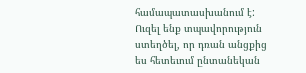համապատասխանում է: Ուզել ենք տպավորություն ստեղծել, որ դռան անցքից ես հետեւում ընտանեկան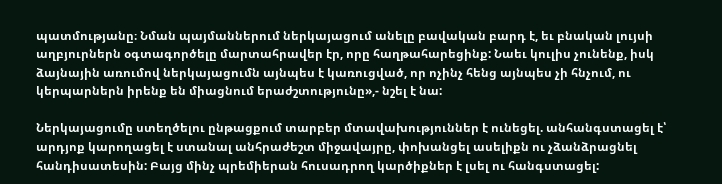պատմությանը։ Նման պայմաններում ներկայացում անելը բավական բարդ է, եւ բնական լույսի աղբյուրներն օգտագործելը մարտահրավեր էր, որը հաղթահարեցինք: Նաեւ կուլիս չունենք, իսկ ձայնային առումով ներկայացումն այնպես է կառուցված, որ ոչինչ հենց այնպես չի հնչում, ու կերպարներն իրենք են միացնում երաժշտությունը»,- նշել է նա:

Ներկայացումը ստեղծելու ընթացքում տարբեր մտավախություններ է ունեցել. անհանգստացել է՝ արդյոք կարողացել է ստանալ անհրաժեշտ միջավայրը, փոխանցել ասելիքն ու չձանձրացնել հանդիսատեսին: Բայց մինչ պրեմիերան հուսադրող կարծիքներ է լսել ու հանգստացել: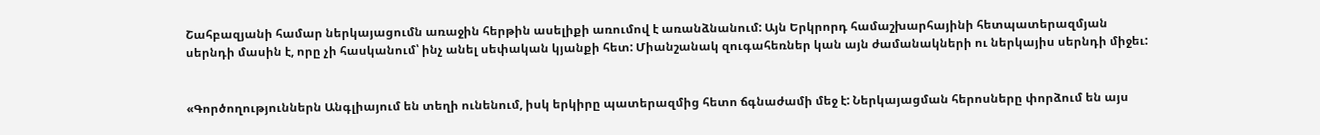Շահբազյանի համար ներկայացումն առաջին հերթին ասելիքի առումով է առանձնանում: Այն Երկրորդ համաշխարհայինի հետպատերազմյան սերնդի մասին է, որը չի հասկանում՝ ինչ անել սեփական կյանքի հետ: Միանշանակ զուգահեռներ կան այն ժամանակների ու ներկայիս սերնդի միջեւ:


«Գործողություններն Անգլիայում են տեղի ունենում, իսկ երկիրը պատերազմից հետո ճգնաժամի մեջ է: Ներկայացման հերոսները փորձում են այս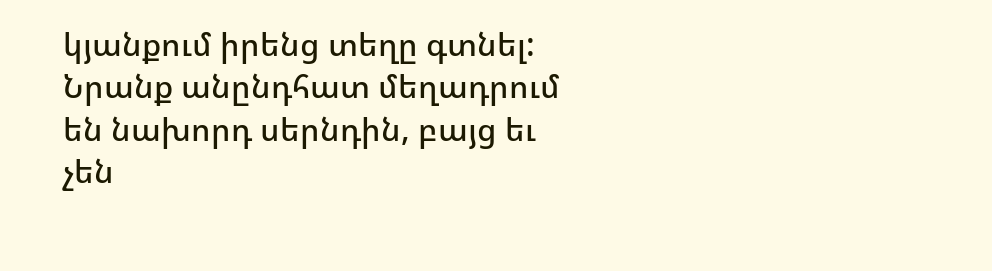կյանքում իրենց տեղը գտնել: Նրանք անընդհատ մեղադրում են նախորդ սերնդին, բայց եւ չեն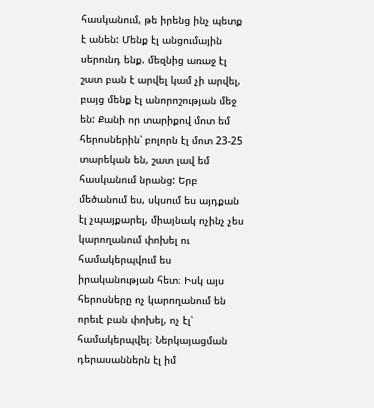հասկանում, թե իրենց ինչ պետք է անեն: Մենք էլ անցումային սերունդ ենք. մեզնից առաջ էլ շատ բան է արվել կամ չի արվել, բայց մենք էլ անորոշության մեջ են: Քանի որ տարիքով մոտ եմ հերոսներին՝ բոլորն էլ մոտ 23-25 տարեկան են, շատ լավ եմ հասկանում նրանց: Երբ մեծանում ես, սկսում ես այդքան էլ չպայքարել, միայնակ ոչինչ չես կարողանում փոխել ու համակերպվում ես իրականության հետ։ Իսկ այս հերոսները ոչ կարողանում են որեւէ բան փոխել, ոչ էլ՝ համակերպվել։ Ներկայացման դերասաններն էլ իմ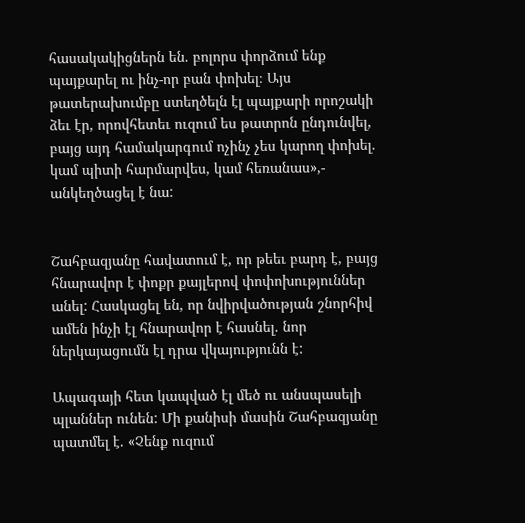հասակակիցներն են. բոլորս փորձում ենք պայքարել ու ինչ-որ բան փոխել։ Այս թատերախումբը ստեղծելն էլ պայքարի որոշակի ձեւ էր, որովհետեւ ուզում ես թատրոն ընդունվել, բայց այդ համակարգում ոչինչ չես կարող փոխել. կամ պիտի հարմարվես, կամ հեռանաս»,- անկեղծացել է նա:


Շահբազյանը հավատում է, որ թեեւ բարդ է, բայց հնարավոր է փոքր քայլերով փոփոխություններ անել: Հասկացել են, որ նվիրվածության շնորհիվ ամեն ինչի էլ հնարավոր է հասնել. նոր ներկայացումն էլ դրա վկայությունն է:

Ապագայի հետ կապված էլ մեծ ու անսպասելի պլաններ ունեն: Մի քանիսի մասին Շահբազյանը պատմել է. «Չենք ուզում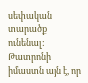սեփական տարածք ունենալ: Թատրոնի իմաստն այն է, որ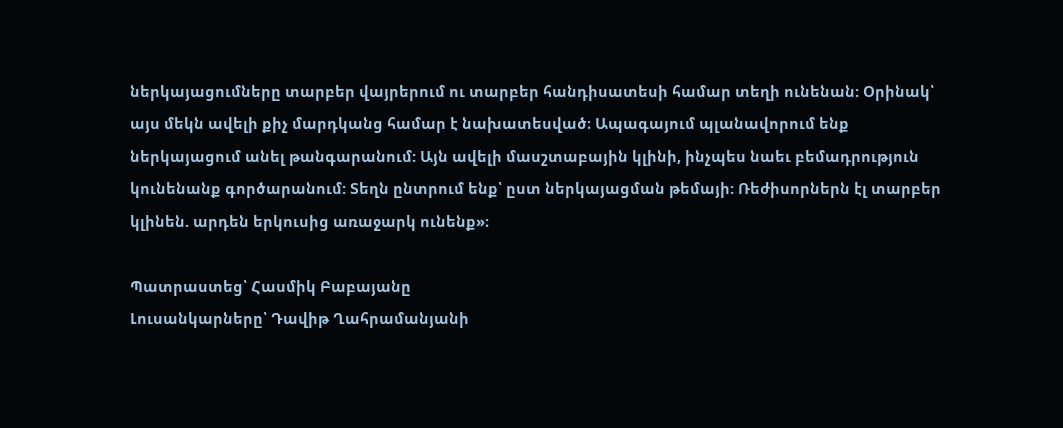ներկայացումները տարբեր վայրերում ու տարբեր հանդիսատեսի համար տեղի ունենան: Օրինակ՝ այս մեկն ավելի քիչ մարդկանց համար է նախատեսված։ Ապագայում պլանավորում ենք ներկայացում անել թանգարանում: Այն ավելի մասշտաբային կլինի, ինչպես նաեւ բեմադրություն կունենանք գործարանում: Տեղն ընտրում ենք՝ ըստ ներկայացման թեմայի: Ռեժիսորներն էլ տարբեր կլինեն. արդեն երկուսից առաջարկ ունենք»։

Պատրաստեց՝ Հասմիկ Բաբայանը
Լուսանկարները՝ Դավիթ Ղահրամանյանի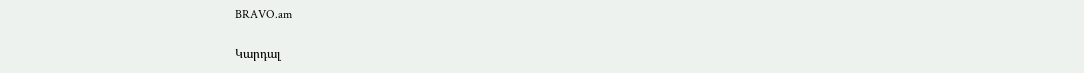BRAVO.am

Կարդալ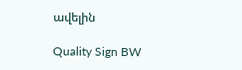ավելին

Quality Sign BW